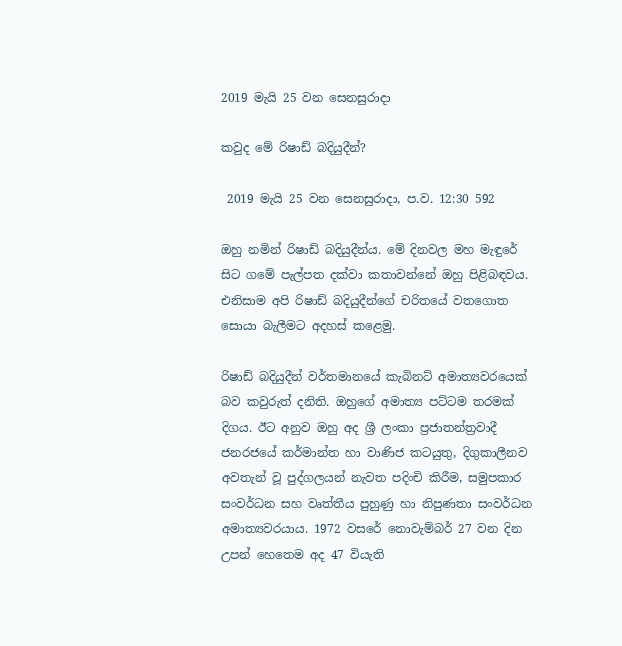2019 මැයි 25 වන සෙනසුරාදා

කවුද මේ රිෂාඩ් බදියුදීන්?

 2019 මැයි 25 වන සෙනසුරාදා, ප.ව. 12:30 592

ඔහු නමින් රිෂාඩ් බදියුදීන්ය. මේ දිනවල මහ මැඳුරේ සිට ගමේ පැල්පත දක්වා කතාවන්නේ ඔහු පිළිබඳවය. එනිසාම අපි රිෂාඩ් බදියුදීන්ගේ චරිතයේ වතගොත සොයා බැලීමට අදහස් කළෙමු.

රිෂාඩ් බදියුදීන් වර්තමානයේ කැබිනට් අමාත්‍යවරයෙක් බව කවුරුත් දනිති. ඔහුගේ අමාත්‍ය පට්ටම තරමක් දිගය. ඊට අනුව ඔහු අද ශ්‍රී ලංකා ප්‍රජාතන්ත්‍රවාදී ජනරජයේ කර්මාන්ත හා වාණිජ කටයුතු, දිගුකාලීනව අවතැන් වූ පුද්ගලයන් නැවත පදිංචි කිරීම, සමුපකාර සංවර්ධන සහ වෘත්තීය පුහුණු හා නිපුණතා සංවර්ධන අමාත්‍යවරයාය. 1972 වසරේ නොවැම්බර් 27 වන දින උපන් හෙතෙම අද 47 වියැති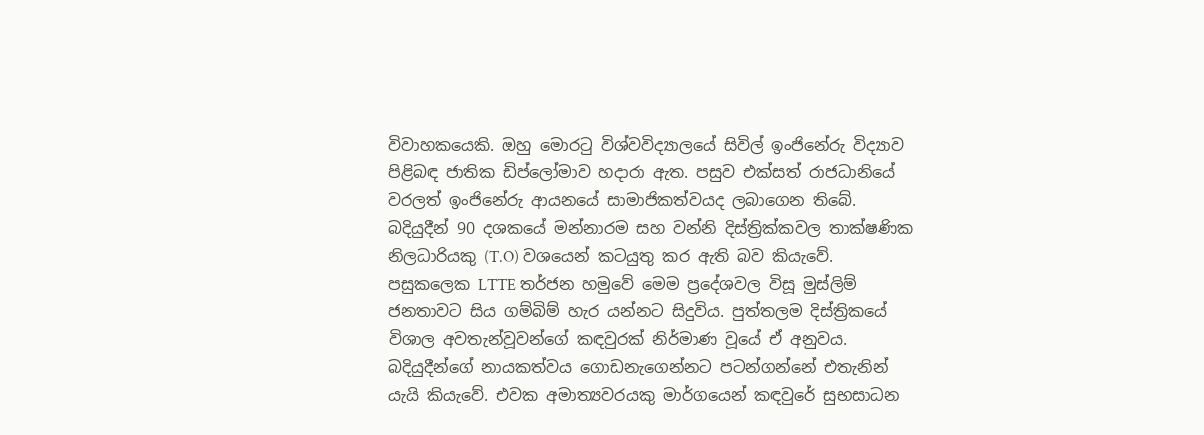විවාහකයෙකි. ඔහු මොරටු විශ්වවිද්‍යාලයේ සිවිල් ඉංජිනේරු විද්‍යාව පිළිබඳ ජාතික ඩිප්ලෝමාව හදාරා ඇත. පසුව එක්සත් රාජධානියේ වරලත් ඉංජිනේරු ආයනයේ සාමාජිකත්වයද ලබාගෙන තිබේ.
බදියුදීන් 90 දශකයේ මන්නාරම සහ වන්නි දිස්ත්‍රික්කවල තාක්ෂණික නිලධාරියකු (T.O) වශයෙන් කටයුතු කර ඇති බව කියැවේ. පසුකලෙක LTTE තර්ජන හමුවේ මෙම ප්‍රදේශවල විසූ මුස්ලිම් ජනතාවට සිය ගම්බිම් හැර යන්නට සිදුවිය. පුත්තලම දිස්ත්‍රිකයේ විශාල අවතැන්වූවන්ගේ කඳවුරක් නිර්මාණ වූයේ ඒ අනුවය. බදියුදීන්ගේ නායකත්වය ගොඩනැගෙන්නට පටන්ගන්නේ එතැනින් යැයි කියැවේ. එවක අමාත්‍යවරයකු මාර්ගයෙන් කඳවුරේ සුභසාධන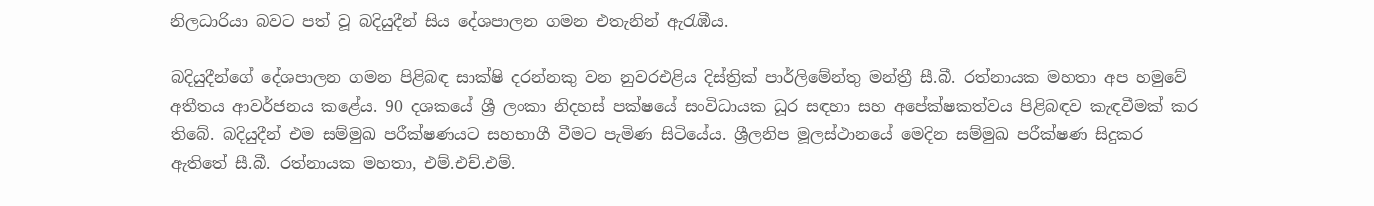නිලධාරියා බවට පත් වූ බදියුදීන් සිය දේශපාලන ගමන එතැනින් ඇරැඹීය.

බදියුදීන්ගේ දේශපාලන ගමන පිළිබඳ සාක්ෂි දරන්නකු වන නුවරඑළිය දිස්ත්‍රික් පාර්ලිමේන්තු මන්ත්‍රී සී.බී. රත්නායක මහතා අප හමුවේ අතීතය ආවර්ජනය කළේය. 90 දශකයේ ශ්‍රී ලංකා නිදහස් පක්ෂයේ සංවිධායක ධූර සඳහා සහ අපේක්ෂකත්වය පිළිබඳව කැඳවීමක් කර තිබේ. බදියුදීන් එම සම්මුඛ පරීක්ෂණයට සහභාගී වීමට පැමිණ සිටියේය. ශ්‍රීලනිප මූලස්ථානයේ මෙදින සම්මුඛ පරීක්ෂණ සිදුකර ඇතිතේ සී.බී. රත්නායක මහතා, එම්.එච්.එම්.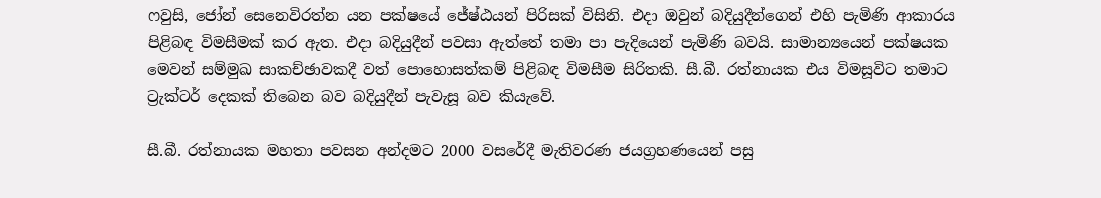ෆවුසි, ජෝන් සෙනෙවිරත්න යන පක්ෂයේ ජේෂ්ඨයන් පිරිසක් විසිනි. එදා ඔවුන් බදියුදීන්ගෙන් එහි පැමිණි ආකාරය පිළිබඳ විමසීමක් කර ඇත. එදා බදියුදීන් පවසා ඇත්තේ තමා පා පැදියෙන් පැමිණි බවයි. සාමාන්‍යයෙන් පක්ෂයක මෙවන් සම්මුඛ සාකච්ඡාවකදී වත් පොහොසත්කම් පිළිබඳ විමසීම සිරිතකි. සී.බී. රත්නායක එය විමසූවිට තමාට ට්‍රැක්ටර් දෙකක් තිබෙන බව බදියුදීන් පැවැසූ බව කියැවේ.

සී.බී. රත්නායක මහතා පවසන අන්දමට 2000 වසරේදී මැතිවරණ ජයග්‍රහණයෙන් පසු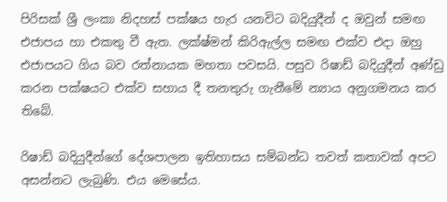පිරිසක් ශ්‍රී ලංකා නිදහස් පක්ෂය හැර යනවිට බදියුදීන් ද ඔවුන් සමඟ එජාපය හා එකතු වී ඇත. ලක්ෂ්මන් කිරිඇල්ල සමඟ එක්ව එදා ඔහු එජාපයට ගිය බව රත්නායක මහතා පවසයි. පසුව රිෂාඩ් බදියුදීන් අණ්ඩු කරන පක්ෂයට එක්ව සහාය දී තනතුරු ගැනීමේ න්‍යාය අනුගමනය කර තිබේ.

රිෂාඩ් බදියුදීන්ගේ දේශපාලන ඉතිහාසය සම්බන්ධ තවත් කතාවක් අපට අසන්නට ලැබුණි. එය මෙසේය.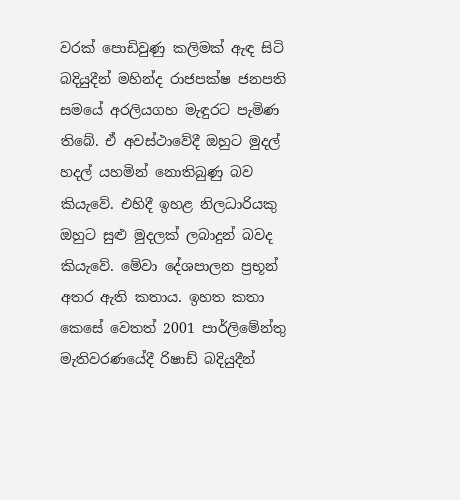වරක් පොඩිවුණු කලිමක් ඇඳ සිටි බදියුදීන් මහින්ද රාජපක්ෂ ජනපති සමයේ අරලියගහ මැඳුරට පැමිණ තිබේ. ඒ අවස්ථාවේදී ඔහුට මුදල් හදල් යහමින් නොතිබුණු බව කියැවේ. එහිදී ඉහළ නිලධාරියකු ඔහුට සුළු මුදලක් ලබාදුන් බවද කියැවේ. මේවා දේශපාලන ප්‍රභූන් අතර ඇති කතාය. ඉහත කතා කෙසේ වෙතත් 2001 පාර්ලිමේන්තු මැතිවරණයේදී රිෂාඩ් බදියුදීන්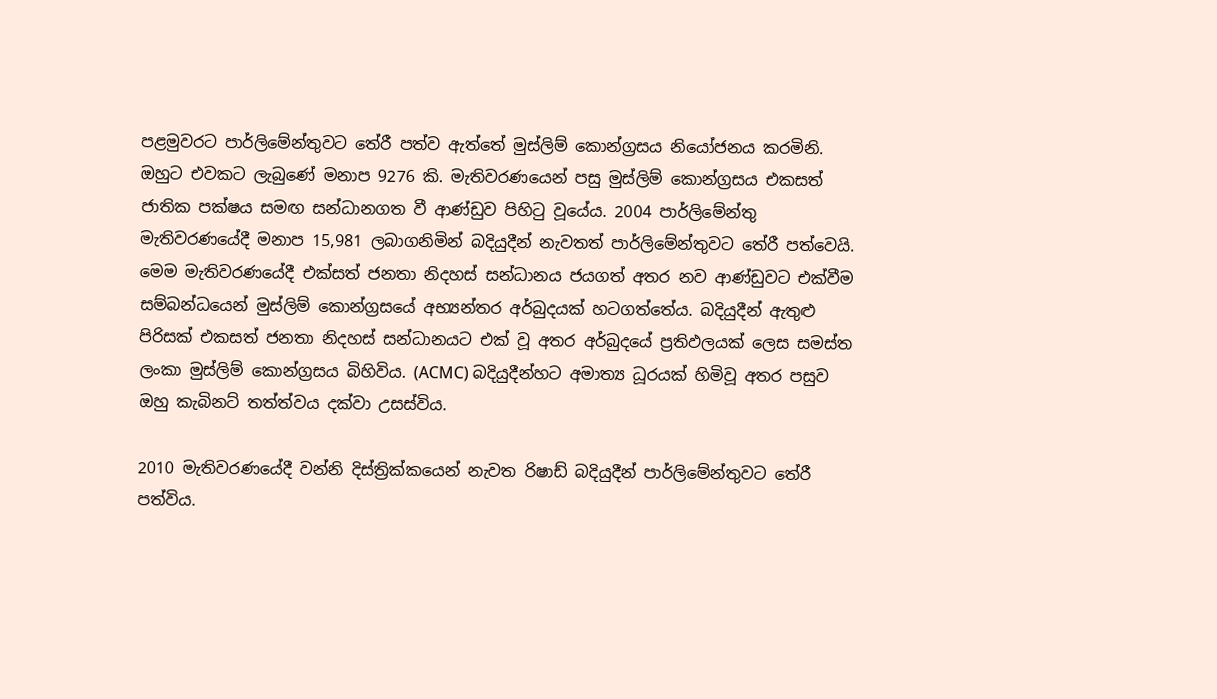පළමුවරට පාර්ලිමේන්තුවට තේරී පත්ව ඇත්තේ මුස්ලිම් කොන්ග්‍රසය නියෝජනය කරමිනි. ඔහුට එවකට ලැබුණේ මනාප 9276 කි. මැතිවරණයෙන් පසු මුස්ලිම් කොන්ග්‍රසය එකසත් ජාතික පක්ෂය සමඟ සන්ධානගත වී ආණ්ඩුව පිහිටු වූයේය. 2004 පාර්ලිමේන්තු මැතිවරණයේදී මනාප 15,981 ලබාගනිමින් බදියුදීන් නැවතත් පාර්ලිමේන්තුවට තේරී පත්වෙයි. මෙම මැතිවරණයේදී එක්සත් ජනතා නිදහස් සන්ධානය ජයගත් අතර නව ආණ්ඩුවට එක්වීම සම්බන්ධයෙන් මුස්ලිම් කොන්ග්‍රසයේ අභ්‍යන්තර අර්බුදයක් හටගත්තේය. බදියුදීන් ඇතුළු පිරිසක් එකසත් ජනතා නිදහස් සන්ධානයට එක් වූ අතර අර්බුදයේ ප්‍රතිඵලයක් ලෙස සමස්ත ලංකා මුස්ලිම් කොන්ග්‍රසය බිහිවිය. (ACMC) බදියුදීන්හට අමාත්‍ය ධූරයක් හිමිවූ අතර පසුව ඔහු කැබිනට් තත්ත්වය දක්වා උසස්විය.

2010 මැතිවරණයේදී වන්නි දිස්ත්‍රික්කයෙන් නැවත රිෂාඩ් බදියුදීන් පාර්ලිමේන්තුවට තේරී පත්විය.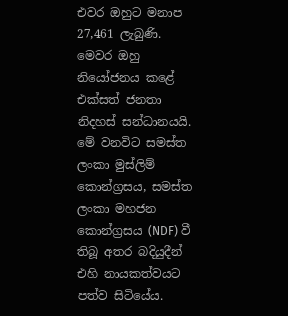එවර ඔහුට මනාප 27,461 ලැබුණි. මෙවර ඔහු නියෝජනය කළේ එක්සත් ජනතා නිදහස් සන්ධානයයි. මේ වනවිට සමස්ත ලංකා මුස්ලිම් කොන්ග්‍රසය, සමස්ත ලංකා මහජන කොන්ග්‍රසය (NDF) වී තිබූ අතර බදියුදීන් එහි නායකත්වයට පත්ව සිටියේය.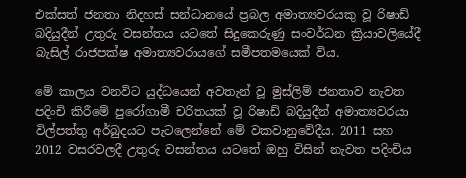එක්සත් ජනතා නිදහස් සන්ධානයේ ප්‍රබල අමාත්‍යවරයකු වූ රිෂාඩ් බදියුදීන් උතුරු වසන්තය යටතේ සිදුකෙරුණු සංවර්ධන ක්‍රියාවලියේදී බැසිල් රාජපක්ෂ අමාත්‍යවරායගේ සමීපතමයෙක් විය.

මේ කාලය වනවිට යුද්ධයෙන් අවතැන් වූ මුස්ලිම් ජනතාව නැවත පදිංචි කිරීමේ පුරෝගාමී චරිතයක් වූ රිෂාඩ් බදියුදීන් අමාත්‍යවරයා විල්පත්තු අර්බුදයට පැටලෙන්නේ මේ වකවානුවේදීය. 2011 සහ 2012 වසරවලදී උතුරු වසන්තය යටතේ ඔහු විසින් නැවත පදිංචිය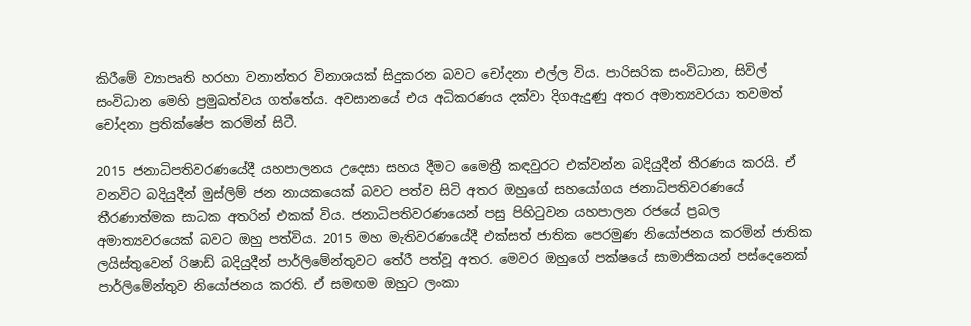කිරීමේ ව්‍යාපෘති හරහා වනාන්තර විනාශයක් සිදුකරන බවට චෝදනා එල්ල විය. පාරිසරික සංවිධාන, සිවිල් සංවිධාන මෙහි ප්‍රමුඛත්වය ගත්තේය. අවසානයේ එය අධිකරණය දක්වා දිගඇදුණු අතර අමාත්‍යවරයා තවමත් චෝදනා ප්‍රතික්ෂේප කරමින් සිටී.

2015 ජනාධිපතිවරණයේදී යහපාලනය උදෙසා සහය දීමට මෛත්‍රී කඳවුරට එක්වන්න බදියුදීන් තීරණය කරයි. ඒ වනවිට බදියුදීන් මුස්ලිම් ජන නායකයෙක් බවට පත්ව සිටි අතර ඔහුගේ සහයෝගය ජනාධිපතිවරණයේ තීරණාත්මක සාධක අතරින් එකක් විය. ජනාධිපතිවරණයෙන් පසු පිහිටුවන යහපාලන රජයේ ප්‍රබල අමාත්‍යවරයෙක් බවට ඔහු පත්විය. 2015 මහ මැතිවරණයේදී එක්සත් ජාතික පෙරමුණ නියෝජනය කරමින් ජාතික ලයිස්තුවෙන් රිෂාඩ් බදියුදීන් පාර්ලිමේන්තුවට තේරී පත්වූ අතර. මෙවර ඔහුගේ පක්ෂයේ සාමාජිකයන් පස්දෙනෙක් පාර්ලිමේන්තුව නියෝජනය කරති. ඒ සමඟම ඔහුට ලංකා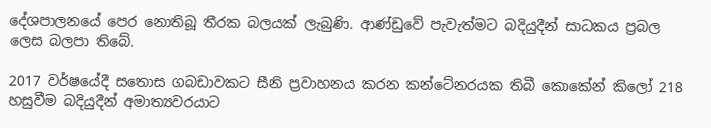දේශපාලනයේ පෙර නොතිබූ තීරක බලයක් ලැබුණි. ආණ්ඩුවේ පැවැත්මට බදියුදීන් සාධකය ප්‍රබල ලෙස බලපා තිබේ.

2017 වර්ෂයේදී සතොස ගබඩාවකට සීනි ප්‍රවාහනය කරන කන්ටේනරයක තිබී කොකේන් කිලෝ 218 හසුවීම බදියුදීන් අමාත්‍යවරයාට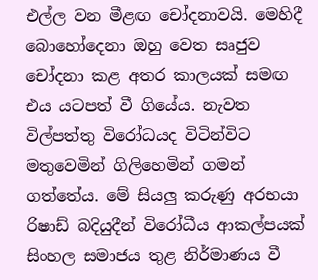එල්ල වන මීළඟ චෝදනාවයි. මෙහිදී බොහෝදෙනා ඔහු වෙත සෘජුව චෝදනා කළ අතර කාලයක් සමඟ එය යටපත් වී ගියේය. නැවත විල්පත්තු විරෝධයද විටින්විට මතුවෙමින් ගිලිහෙමින් ගමන් ගත්තේය. මේ සියලු කරුණු අරභයා රිෂාඩ් බදියුදීන් විරෝධීය ආකල්පයක් සිංහල සමාජය තුළ නිර්මාණය වී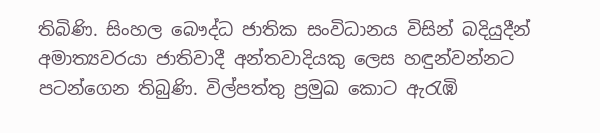තිබිණි. සිංහල බෞද්ධ ජාතික සංවිධානය විසින් බදියුදීන් අමාත්‍යවරයා ජාතිවාදී අන්තවාදියකු ලෙස හඳුන්වන්නට පටන්ගෙන තිබුණි. විල්පත්තු ප්‍රමුඛ කොට ඇරැඹි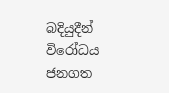බදියුදීන් විරෝධය ජනගත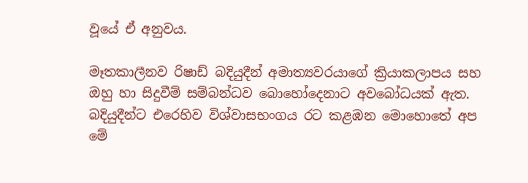වූයේ ඒ අනුවය.

මෑතකාලීනව රිෂාඩ් බදියුදීන් අමාත්‍යවරයාගේ ක්‍රියාකලාපය සහ ඔහු හා සිදුවීම් සම්බන්ධව බොහෝදෙනාට අවබෝධයක් ඇත. බදියුදීන්ට එරෙහිව විශ්වාසභංගය රට කළඹන මොහොතේ අප මේ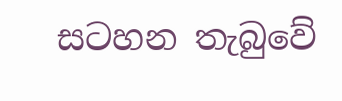සටහන තැබුවේ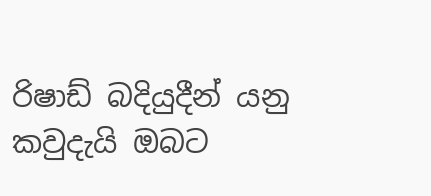රිෂාඩ් බදියුදීන් යනු කවුදැයි ඔබට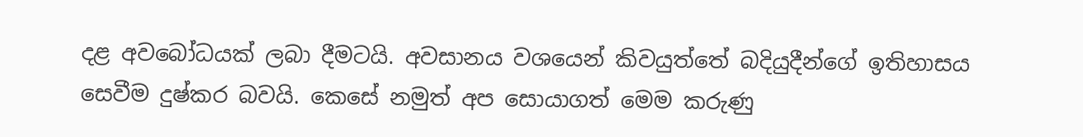දළ අවබෝධයක් ලබා දීමටයි. අවසානය වශයෙන් කිවයුත්තේ බදියුදීන්ගේ ඉතිහාසය සෙවීම දුෂ්කර බවයි. කෙසේ නමුත් අප සොයාගත් මෙම කරුණු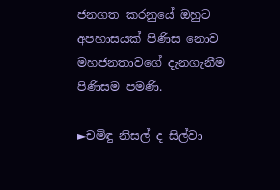ජනගත කරනුයේ ඔහුට අපහාසයක් පිණිස නොව මහජනතාවගේ දැනගැනීම පිණිසම පමණි.

►චමිඳු නිසල් ද සිල්වා